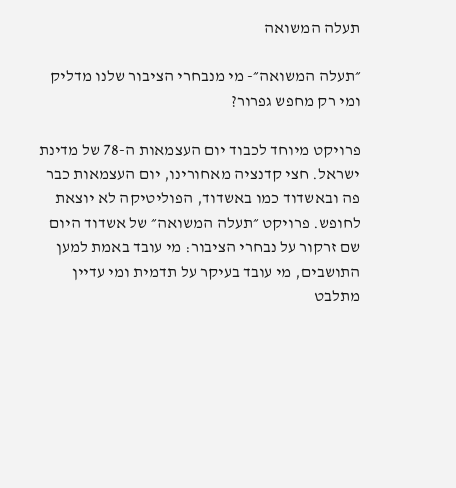תעלה המשואה

״תעלה המשואה״- מי מנבחרי הציבור שלנו מדליק ומי רק מחפש גפרור?

פרויקט מיוחד לכבוד יום העצמאות ה-78 של מדינת ישראל. חצי קדנציה מאחורינו, יום העצמאות כבר פה ובאשדוד כמו באשדוד, הפוליטיקה לא יוצאת לחופש. פרויקט ״תעלה המשואה״ של אשדוד היום שם זרקור על נבחרי הציבור: מי עובד באמת למען התושבים, מי עובד בעיקר על תדמית ומי עדיין מתלבט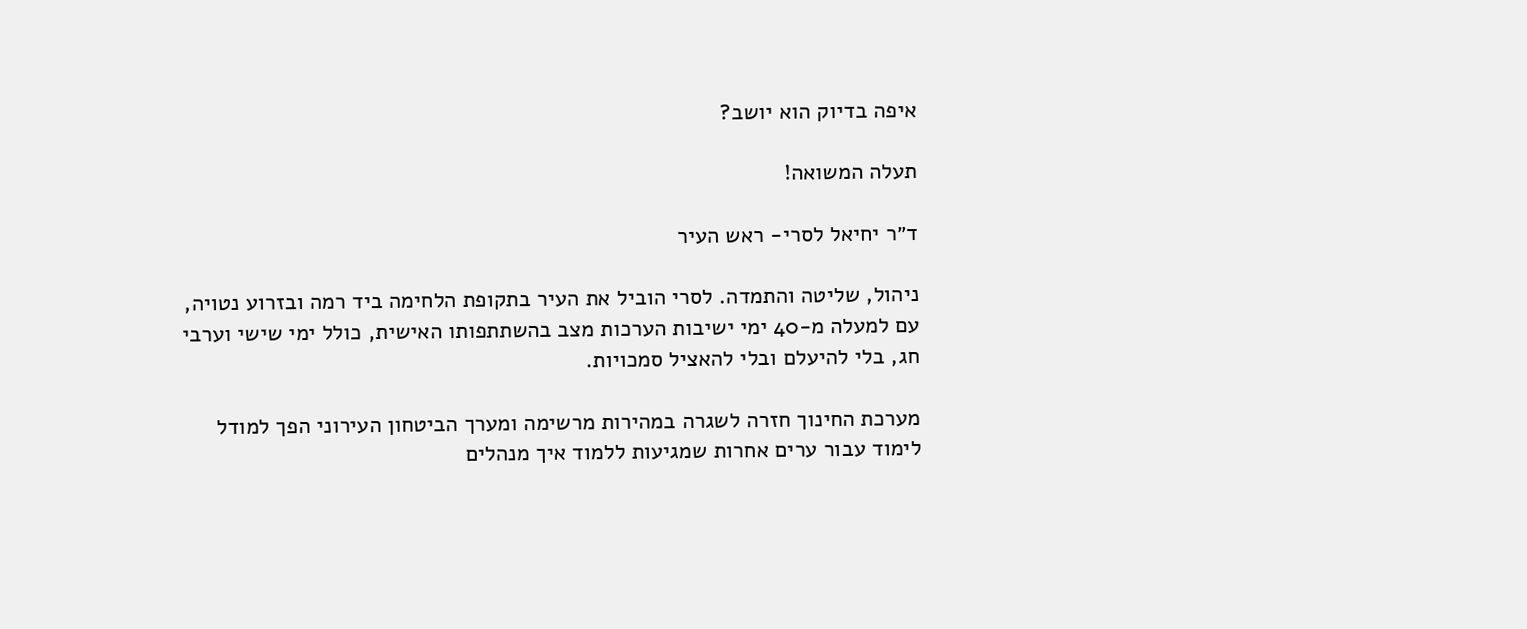איפה בדיוק הוא יושב?

תעלה המשואה!

ד״ר יחיאל לסרי- ראש העיר

ניהול, שליטה והתמדה. לסרי הוביל את העיר בתקופת הלחימה ביד רמה ובזרוע נטויה, עם למעלה מ-40 ימי ישיבות הערכות מצב בהשתתפותו האישית, כולל ימי שישי וערבי חג, בלי להיעלם ובלי להאציל סמכויות.

מערכת החינוך חזרה לשגרה במהירות מרשימה ומערך הביטחון העירוני הפך למודל לימוד עבור ערים אחרות שמגיעות ללמוד איך מנהלים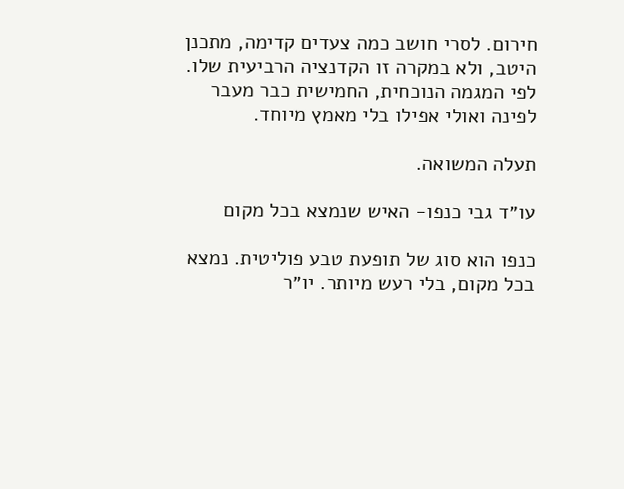חירום. לסרי חושב כמה צעדים קדימה, מתכנן היטב, ולא במקרה זו הקדנציה הרביעית שלו. לפי המגמה הנוכחית, החמישית כבר מעבר לפינה ואולי אפילו בלי מאמץ מיוחד.

תעלה המשואה.

עו״ד גבי כנפו- האיש שנמצא בכל מקום

כנפו הוא סוג של תופעת טבע פוליטית. נמצא בכל מקום, בלי רעש מיותר. יו״ר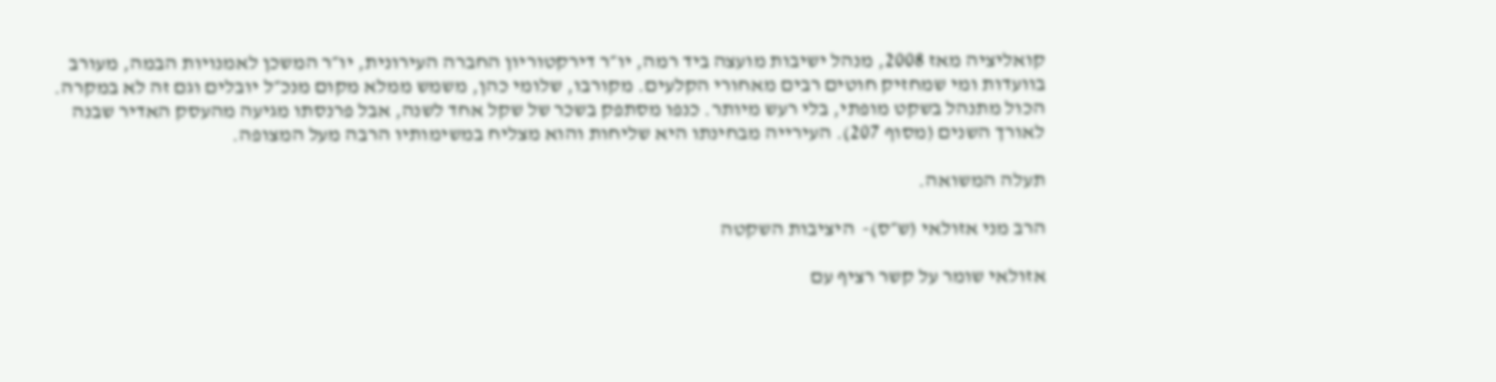קואליציה מאז 2008, מנהל ישיבות מועצה ביד רמה, יו״ר דירקטוריון החברה העירונית, יו״ר המשכן לאמנויות הבמה, מעורב בוועדות ומי שמחזיק חוטים רבים מאחורי הקלעים. מקורבו, שלומי כהן, משמש ממלא מקום מנכ״ל יובלים וגם זה לא במקרה. הכול מתנהל בשקט מופתי, בלי רעש מיותר. כנפו מסתפק בשכר של שקל אחד לשנה, אבל פרנסתו מגיעה מהעסק האדיר שבנה לאורך השנים (מסוף 207). העירייה מבחינתו היא שליחות והוא מצליח במשימותיו הרבה מעל המצופה.

תעלה המשואה.

הרב מני אזולאי (ש״ס)-  היציבות השקטה

אזולאי שומר על קשר רציף עם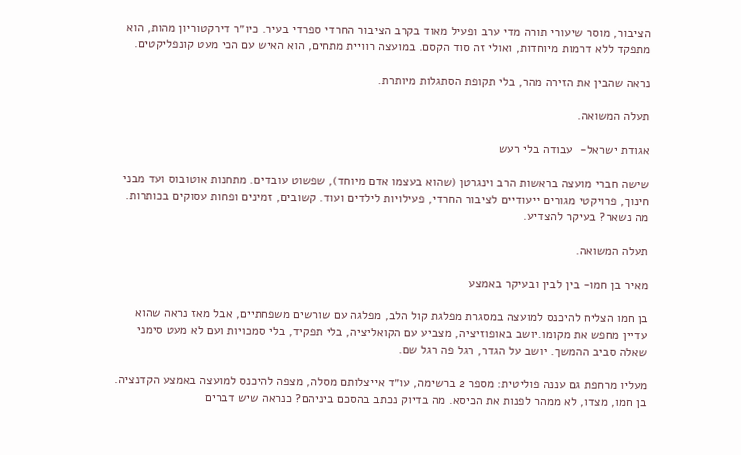הציבור, מוסר שיעורי תורה מדי ערב ופעיל מאוד בקרב הציבור החרדי ספרדי בעיר. כיו״ר דירקטוריון מהות, הוא מתפקד ללא דרמות מיוחדות, ואולי זה סוד הקסם. במועצה רוויית מתחים, הוא האיש עם הכי מעט קונפליקטים.

נראה שהבין את הזירה מהר, בלי תקופת הסתגלות מיותרת.

תעלה המשואה.

אגודת ישראל-  עבודה בלי רעש

שישה חברי מועצה בראשות הרב וינגרטן (שהוא בעצמו אדם מיוחד), שפשוט עובדים. מתחנות אוטובוס ועד מבני חינוך, פרויקטי מגורים ייעודיים לציבור החרדי, פעילויות לילדים ועוד. קשובים, זמינים ופחות עסוקים בכותרות. מה נשאר? בעיקר להצדיע.

תעלה המשואה.

מאיר בן חמו- בין לבין ובעיקר באמצע

בן חמו הצליח להיכנס למועצה במסגרת מפלגת קול הלב, מפלגה עם שורשים משפחתיים, אבל מאז נראה שהוא עדיין מחפש את מקומו.יושב באופוזיציה, מצביע עם הקואליציה, בלי תפקיד, בלי סמכויות ועם לא מעט סימני שאלה סביב ההמשך. יושב על הגדר, רגל פה רגל שם.

מעליו מרחפת גם עננה פוליטית: מספר 2 ברשימה, עו״ד אייצלותם מסלה, מצפה להיכנס למועצה באמצע הקדנציה. בן חמו, מצדו, לא ממהר לפנות את הכיסא. מה בדיוק נכתב בהסכם ביניהם? כנראה שיש דברים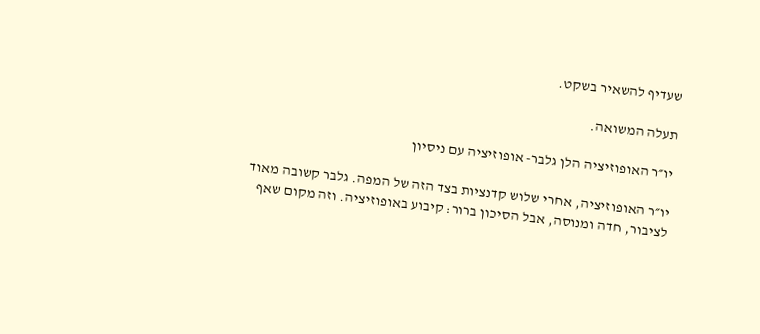שעדיף להשאיר בשקט.

תעלה המשואה.

יו״ר האופוזיציה הלן גלבר- אופוזיציה עם ניסיון

יו״ר האופוזיציה, אחרי שלוש קדנציות בצד הזה של המפה. גלבר קשובה מאוד לציבור, חדה ומנוסה, אבל הסיכון ברור: קיבוע באופוזיציה. וזה מקום שאף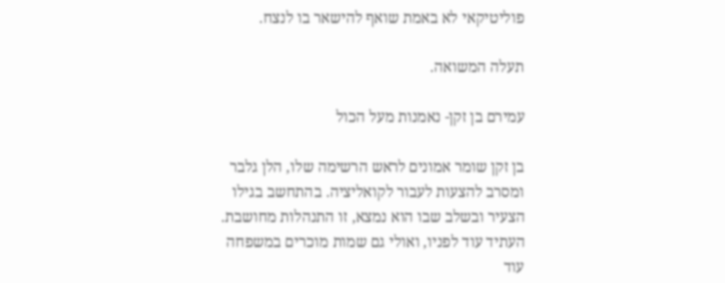פוליטיקאי לא באמת שואף להישאר בו לנצח.

תעלה המשואה.

עמירם בן זקן- נאמנות מעל הכול

בן זקן שומר אמונים לראש הרשימה שלו, הלן גלבר ומסרב להצעות לעבור לקואליציה. בהתחשב בגילו הצעיר ובשלב שבו הוא נמצא, זו התנהלות מחושבת. העתיד עוד לפניו, ואולי גם שמות מוכרים במשפחה עוד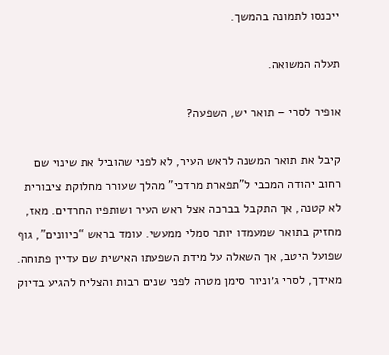ייכנסו לתמונה בהמשך.

תעלה המשואה.

אופיר לסרי – תואר יש, השפעה?

קיבל את תואר המשנה לראש העיר, לא לפני שהוביל את שינוי שם רחוב יהודה המכבי ל”תפארת מרדכי” מהלך שעורר מחלוקת ציבורית לא קטנה, אך התקבל בברכה אצל ראש העיר ושותפיו החרדים. מאז, מחזיק בתואר שמעמדו יותר סמלי ממעשי. עומד בראש “כיוונים”, גוף שפועל היטב, אך השאלה על מידת השפעתו האישית שם עדיין פתוחה. מאידך, לסרי ג׳וניור סימן מטרה לפני שנים רבות והצליח להגיע בדיוק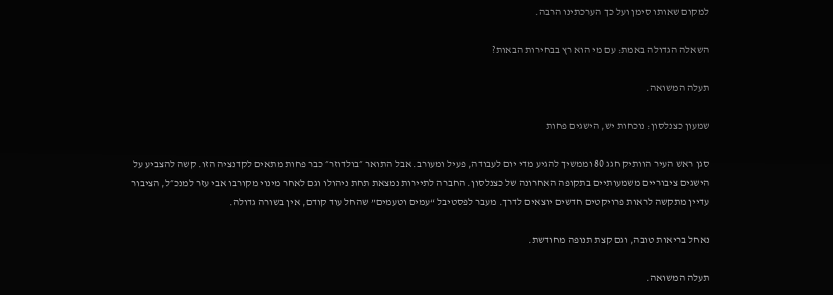למקום שאותו סימן ועל כך הערכתינו הרבה.

השאלה הגדולה באמת: עם מי הוא רץ בבחירות הבאות?

תעלה המשואה.

שמעון כצנלסון: נוכחות יש, הישגים פחות

סגן ראש העיר הוותיק חגג 80 וממשיך להגיע מדי יום לעבודה, פעיל ומעורב. אבל התואר ״בולדוזר״ כבר פחות מתאים לקדנציה הזו. קשה להצביע על הישגים ציבוריים משמעותיים בתקופה האחרונה של כצנלסון. החברה לתיירות נמצאת תחת ניהולו וגם לאחר מינוי מקורבו אבי עזר למנכ״ל, הציבור עדיין מתקשה לראות פרויקטים חדשים יוצאים לדרך. מעבר לפסטיבל “עמים וטעמים” שהחל עוד קודם, אין בשורה גדולה.

נאחל בריאות טובה, וגם קצת תנופה מחודשת.

תעלה המשואה.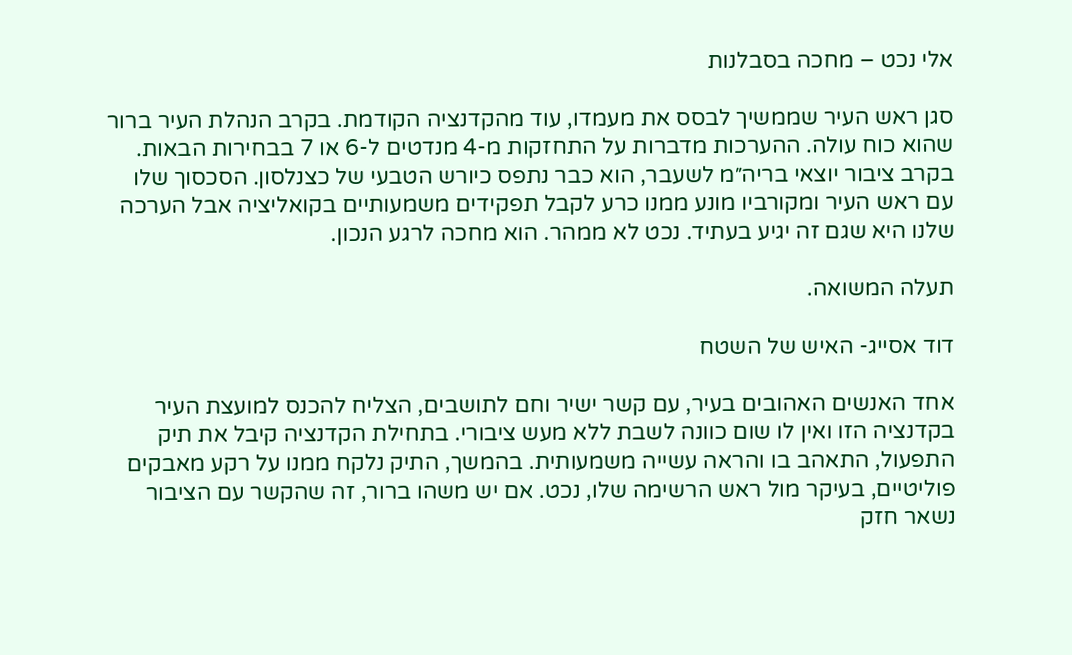אלי נכט – מחכה בסבלנות

סגן ראש העיר שממשיך לבסס את מעמדו, עוד מהקדנציה הקודמת. בקרב הנהלת העיר ברור שהוא כוח עולה. ההערכות מדברות על התחזקות מ-4 מנדטים ל-6 או 7 בבחירות הבאות. בקרב ציבור יוצאי בריה״מ לשעבר, הוא כבר נתפס כיורש הטבעי של כצנלסון. הסכסוך שלו עם ראש העיר ומקורביו מונע ממנו כרע לקבל תפקידים משמעותיים בקואליציה אבל הערכה שלנו היא שגם זה יגיע בעתיד. נכט לא ממהר. הוא מחכה לרגע הנכון.

תעלה המשואה.

דוד אסייג- האיש של השטח

אחד האנשים האהובים בעיר, עם קשר ישיר וחם לתושבים, הצליח להכנס למועצת העיר בקדנציה הזו ואין לו שום כוונה לשבת ללא מעש ציבורי. בתחילת הקדנציה קיבל את תיק התפעול, התאהב בו והראה עשייה משמעותית. בהמשך, התיק נלקח ממנו על רקע מאבקים פוליטיים, בעיקר מול ראש הרשימה שלו, נכט. אם יש משהו ברור, זה שהקשר עם הציבור נשאר חזק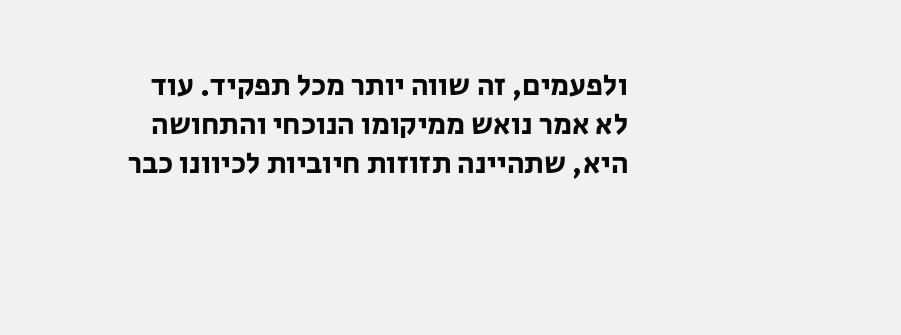ולפעמים, זה שווה יותר מכל תפקיד. עוד לא אמר נואש ממיקומו הנוכחי והתחושה היא, שתהיינה תזוזות חיוביות לכיוונו כבר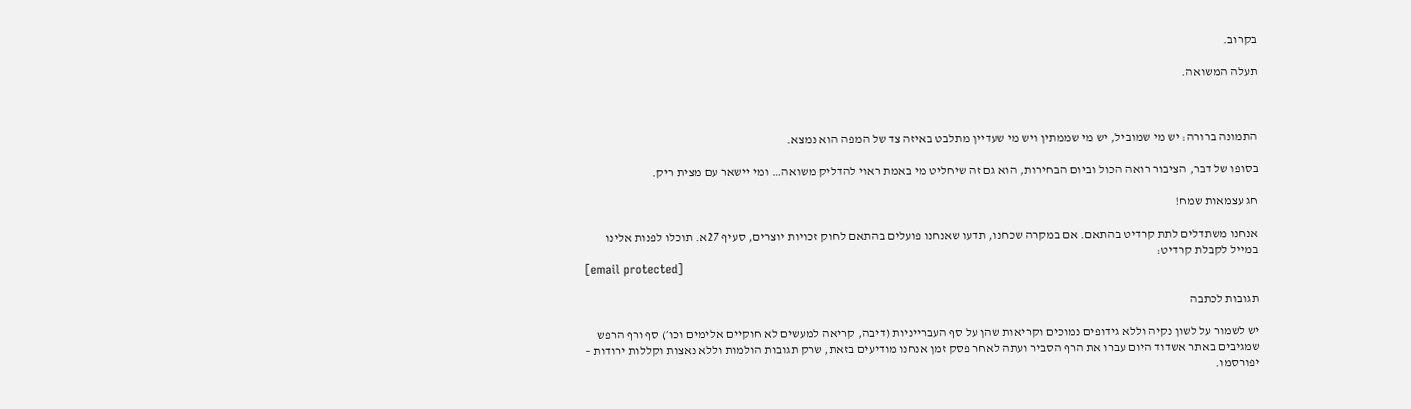בקרוב.

תעלה המשואה.



התמונה ברורה: יש מי שמוביל, יש מי שממתין ויש מי שעדיין מתלבט באיזה צד של המפה הוא נמצא.

בסופו של דבר, הציבור רואה הכול וביום הבחירות, הוא גם זה שיחליט מי באמת ראוי להדליק משואה… ומי יישאר עם מצית ריק.

חג עצמאות שמח!

אנחנו משתדלים לתת קרדיט בהתאם. אם במקרה שכחנו, תדעו שאנחנו פועלים בהתאם לחוק זכויות יוצרים, סעיף 27א. תוכלו לפנות אלינו במייל לקבלת קרדיט:
[email protected]

תגובות לכתבה

יש לשמור על לשון נקיה וללא גידופים נמוכים וקריאות שהן על סף העברייניות (דיבה, קריאה למעשים לא חוקיים אלימים וכו׳) סף ורף הרפש שמגיבים באתר אשדוד היום עברו את הרף הסביר ועתה לאחר פסק זמן אנחנו מודיעים בזאת, שרק תגובות הולמות וללא נאצות וקללות ירודות – יפורסמו.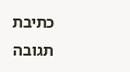כתיבת תגובה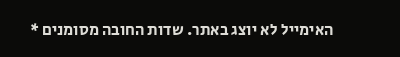האימייל לא יוצג באתר. שדות החובה מסומנים *